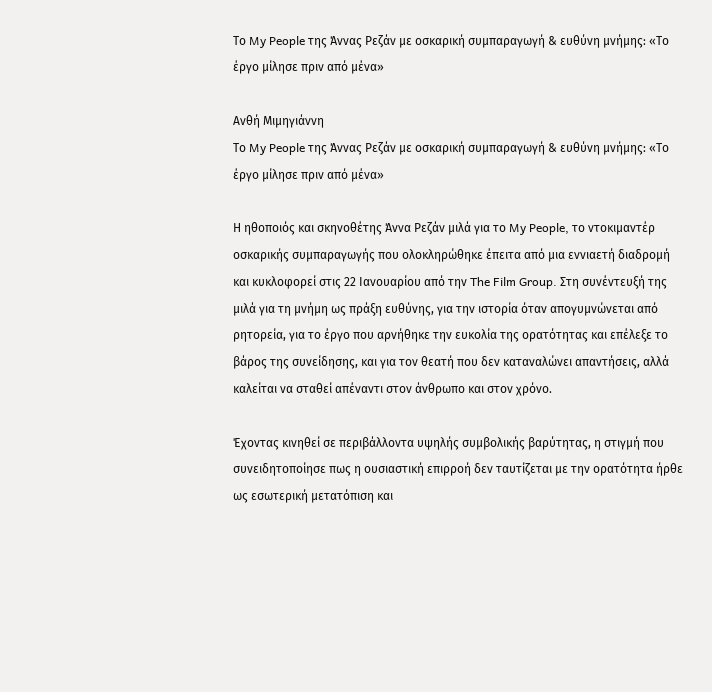Το My People της Άννας Ρεζάν με οσκαρική συμπαραγωγή & ευθύνη μνήμης: «Το έργο μίλησε πριν από μένα»

Ανθή Μιμηγιάννη
Το My People της Άννας Ρεζάν με οσκαρική συμπαραγωγή & ευθύνη μνήμης: «Το έργο μίλησε πριν από μένα»

Η ηθοποιός και σκηνοθέτης Άννα Ρεζάν μιλά για το My People, το ντοκιμαντέρ οσκαρικής συμπαραγωγής που ολοκληρώθηκε έπειτα από μια εννιαετή διαδρομή και κυκλοφορεί στις 22 Ιανουαρίου από την The Film Group. Στη συνέντευξή της μιλά για τη μνήμη ως πράξη ευθύνης, για την ιστορία όταν απογυμνώνεται από ρητορεία, για το έργο που αρνήθηκε την ευκολία της ορατότητας και επέλεξε το βάρος της συνείδησης, και για τον θεατή που δεν καταναλώνει απαντήσεις, αλλά καλείται να σταθεί απέναντι στον άνθρωπο και στον χρόνο.

Έχοντας κινηθεί σε περιβάλλοντα υψηλής συμβολικής βαρύτητας, η στιγμή που συνειδητοποίησε πως η ουσιαστική επιρροή δεν ταυτίζεται με την ορατότητα ήρθε ως εσωτερική μετατόπιση και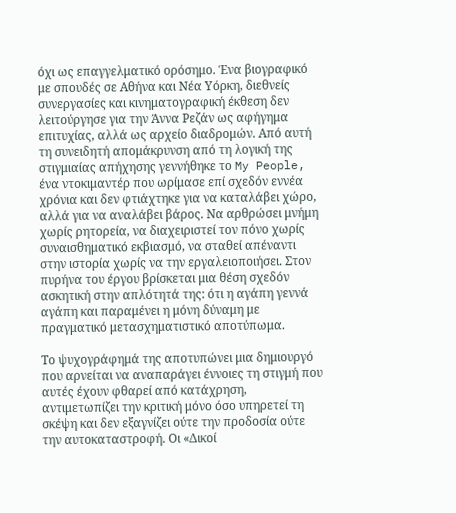όχι ως επαγγελματικό ορόσημο. Ένα βιογραφικό με σπουδές σε Αθήνα και Νέα Υόρκη, διεθνείς συνεργασίες και κινηματογραφική έκθεση δεν λειτούργησε για την Άννα Ρεζάν ως αφήγημα επιτυχίας, αλλά ως αρχείο διαδρομών. Από αυτή τη συνειδητή απομάκρυνση από τη λογική της στιγμιαίας απήχησης γεννήθηκε το My People, ένα ντοκιμαντέρ που ωρίμασε επί σχεδόν εννέα χρόνια και δεν φτιάχτηκε για να καταλάβει χώρο, αλλά για να αναλάβει βάρος. Να αρθρώσει μνήμη χωρίς ρητορεία, να διαχειριστεί τον πόνο χωρίς συναισθηματικό εκβιασμό, να σταθεί απέναντι στην ιστορία χωρίς να την εργαλειοποιήσει. Στον πυρήνα του έργου βρίσκεται μια θέση σχεδόν ασκητική στην απλότητά της: ότι η αγάπη γεννά αγάπη και παραμένει η μόνη δύναμη με πραγματικό μετασχηματιστικό αποτύπωμα.

Το ψυχογράφημά της αποτυπώνει μια δημιουργό που αρνείται να αναπαράγει έννοιες τη στιγμή που αυτές έχουν φθαρεί από κατάχρηση, αντιμετωπίζει την κριτική μόνο όσο υπηρετεί τη σκέψη και δεν εξαγνίζει ούτε την προδοσία ούτε την αυτοκαταστροφή. Οι «Δικοί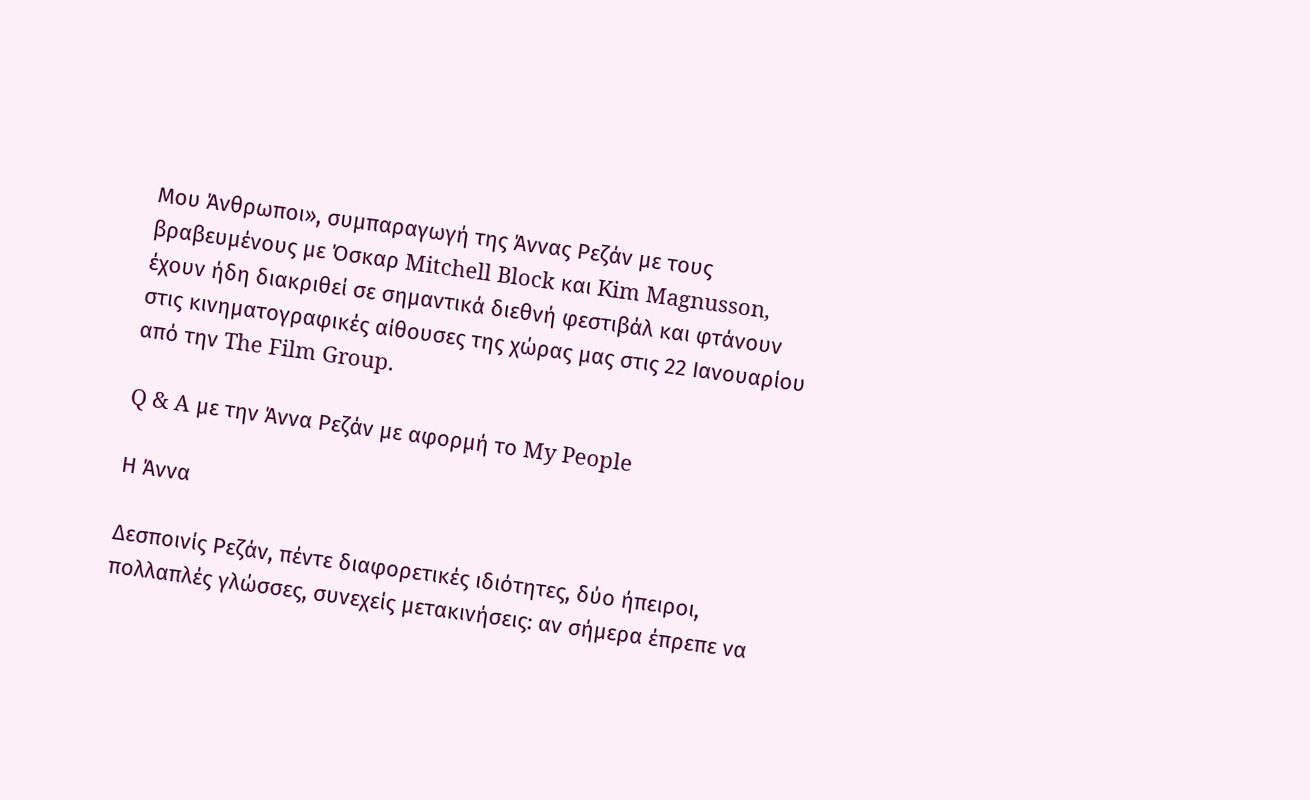Μου Άνθρωποι», συμπαραγωγή της Άννας Ρεζάν με τους βραβευμένους με Όσκαρ Mitchell Block και Kim Magnusson, έχουν ήδη διακριθεί σε σημαντικά διεθνή φεστιβάλ και φτάνουν στις κινηματογραφικές αίθουσες της χώρας μας στις 22 Ιανουαρίου από την The Film Group.

Q & A με την Άννα Ρεζάν με αφορμή το My People

Η Άννα

Δεσποινίς Ρεζάν, πέντε διαφορετικές ιδιότητες, δύο ήπειροι, πολλαπλές γλώσσες, συνεχείς μετακινήσεις: αν σήμερα έπρεπε να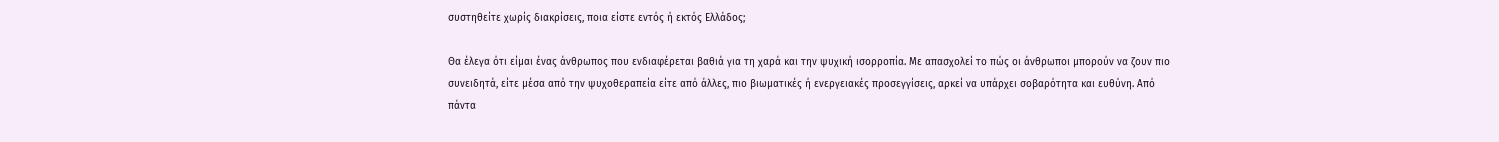συστηθείτε χωρίς διακρίσεις, ποια είστε εντός ή εκτός Ελλάδος;

Θα έλεγα ότι είμαι ένας άνθρωπος που ενδιαφέρεται βαθιά για τη χαρά και την ψυχική ισορροπία. Με απασχολεί το πώς οι άνθρωποι μπορούν να ζουν πιο συνειδητά, είτε μέσα από την ψυχοθεραπεία είτε από άλλες, πιο βιωματικές ή ενεργειακές προσεγγίσεις, αρκεί να υπάρχει σοβαρότητα και ευθύνη. Από πάντα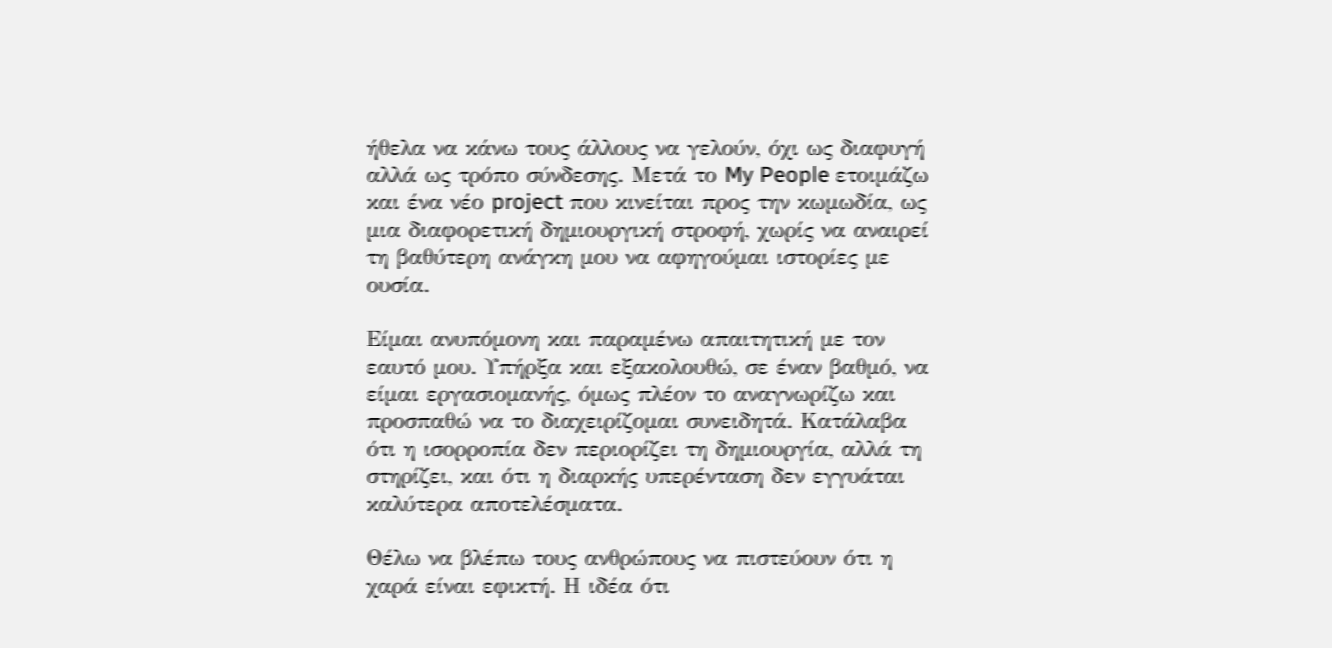ήθελα να κάνω τους άλλους να γελούν, όχι ως διαφυγή αλλά ως τρόπο σύνδεσης. Μετά το My People ετοιμάζω και ένα νέο project που κινείται προς την κωμωδία, ως μια διαφορετική δημιουργική στροφή, χωρίς να αναιρεί τη βαθύτερη ανάγκη μου να αφηγούμαι ιστορίες με ουσία.

Είμαι ανυπόμονη και παραμένω απαιτητική με τον εαυτό μου. Υπήρξα και εξακολουθώ, σε έναν βαθμό, να είμαι εργασιομανής, όμως πλέον το αναγνωρίζω και προσπαθώ να το διαχειρίζομαι συνειδητά. Κατάλαβα ότι η ισορροπία δεν περιορίζει τη δημιουργία, αλλά τη στηρίζει, και ότι η διαρκής υπερένταση δεν εγγυάται καλύτερα αποτελέσματα.

Θέλω να βλέπω τους ανθρώπους να πιστεύουν ότι η χαρά είναι εφικτή. Η ιδέα ότι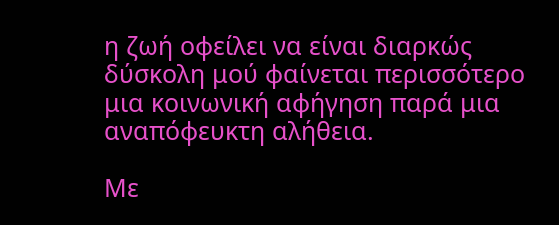η ζωή οφείλει να είναι διαρκώς δύσκολη μού φαίνεται περισσότερο μια κοινωνική αφήγηση παρά μια αναπόφευκτη αλήθεια.

Με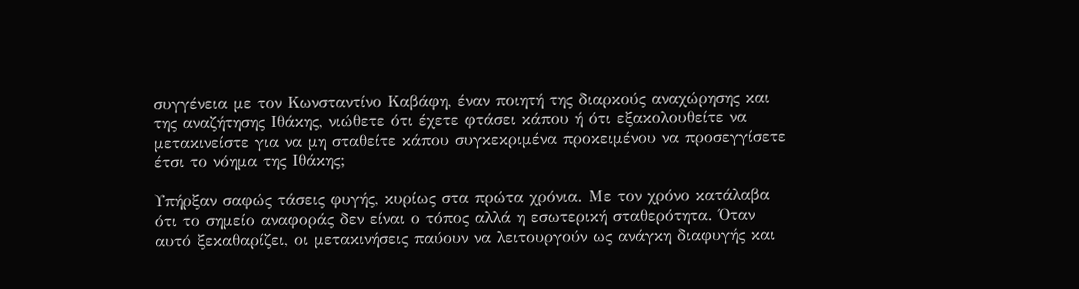συγγένεια με τον Κωνσταντίνο Καβάφη, έναν ποιητή της διαρκούς αναχώρησης και της αναζήτησης Ιθάκης, νιώθετε ότι έχετε φτάσει κάπου ή ότι εξακολουθείτε να μετακινείστε για να μη σταθείτε κάπου συγκεκριμένα προκειμένου να προσεγγίσετε έτσι το νόημα της Ιθάκης;

Υπήρξαν σαφώς τάσεις φυγής, κυρίως στα πρώτα χρόνια. Με τον χρόνο κατάλαβα ότι το σημείο αναφοράς δεν είναι ο τόπος αλλά η εσωτερική σταθερότητα. Όταν αυτό ξεκαθαρίζει, οι μετακινήσεις παύουν να λειτουργούν ως ανάγκη διαφυγής και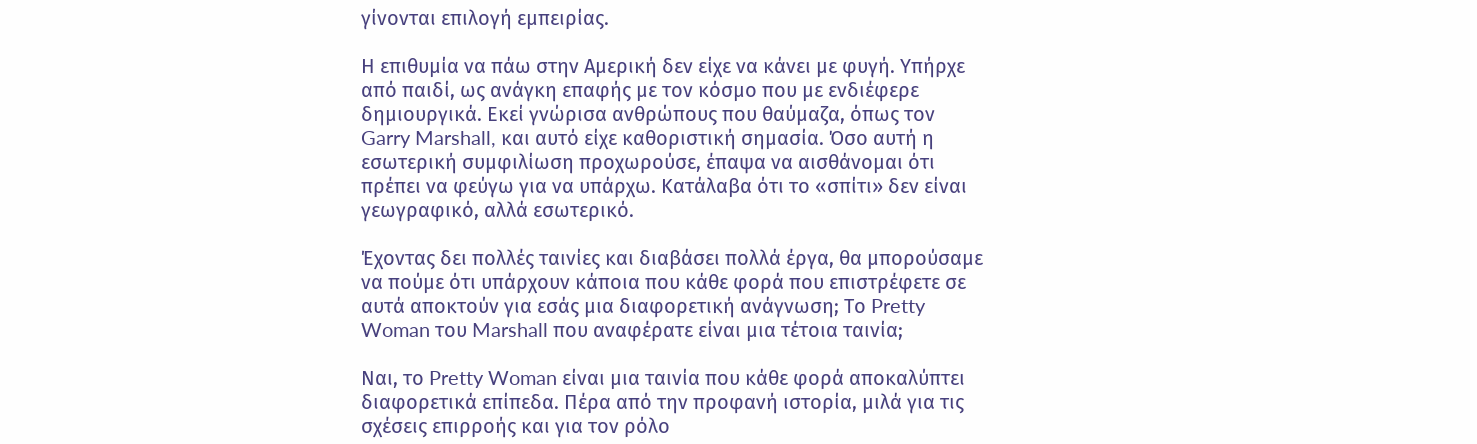γίνονται επιλογή εμπειρίας.

Η επιθυμία να πάω στην Αμερική δεν είχε να κάνει με φυγή. Υπήρχε από παιδί, ως ανάγκη επαφής με τον κόσμο που με ενδιέφερε δημιουργικά. Εκεί γνώρισα ανθρώπους που θαύμαζα, όπως τον Garry Marshall, και αυτό είχε καθοριστική σημασία. Όσο αυτή η εσωτερική συμφιλίωση προχωρούσε, έπαψα να αισθάνομαι ότι πρέπει να φεύγω για να υπάρχω. Κατάλαβα ότι το «σπίτι» δεν είναι γεωγραφικό, αλλά εσωτερικό.

Έχοντας δει πολλές ταινίες και διαβάσει πολλά έργα, θα μπορούσαμε να πούμε ότι υπάρχουν κάποια που κάθε φορά που επιστρέφετε σε αυτά αποκτούν για εσάς μια διαφορετική ανάγνωση; Το Pretty Woman του Marshall που αναφέρατε είναι μια τέτοια ταινία;

Ναι, το Pretty Woman είναι μια ταινία που κάθε φορά αποκαλύπτει διαφορετικά επίπεδα. Πέρα από την προφανή ιστορία, μιλά για τις σχέσεις επιρροής και για τον ρόλο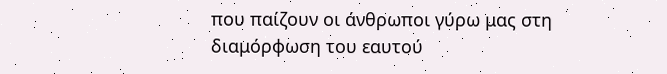που παίζουν οι άνθρωποι γύρω μας στη διαμόρφωση του εαυτού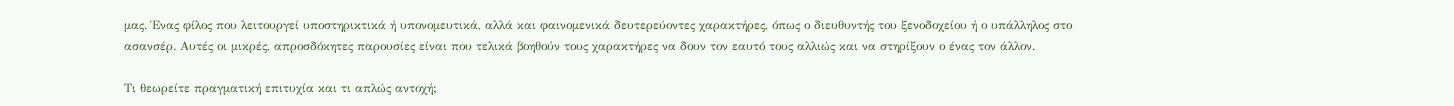μας. Ένας φίλος που λειτουργεί υποστηρικτικά ή υπονομευτικά, αλλά και φαινομενικά δευτερεύοντες χαρακτήρες, όπως ο διευθυντής του ξενοδοχείου ή ο υπάλληλος στο ασανσέρ. Αυτές οι μικρές, απροσδόκητες παρουσίες είναι που τελικά βοηθούν τους χαρακτήρες να δουν τον εαυτό τους αλλιώς και να στηρίξουν ο ένας τον άλλον.

Τι θεωρείτε πραγματική επιτυχία και τι απλώς αντοχή;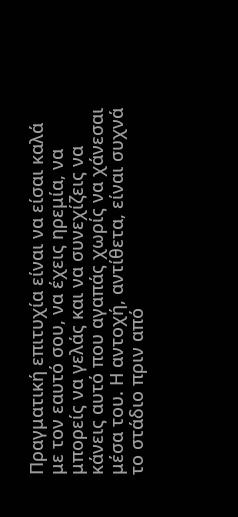Πραγματική επιτυχία είναι να είσαι καλά με τον εαυτό σου, να έχεις ηρεμία, να μπορείς να γελάς και να συνεχίζεις να κάνεις αυτό που αγαπάς χωρίς να χάνεσαι μέσα του. Η αντοχή, αντίθετα, είναι συχνά το στάδιο πριν από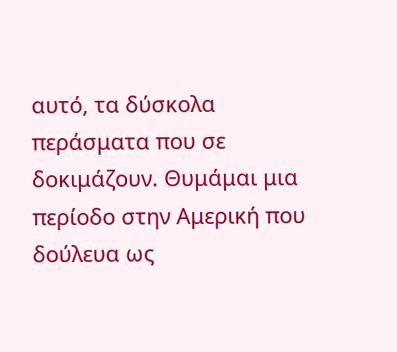αυτό, τα δύσκολα περάσματα που σε δοκιμάζουν. Θυμάμαι μια περίοδο στην Αμερική που δούλευα ως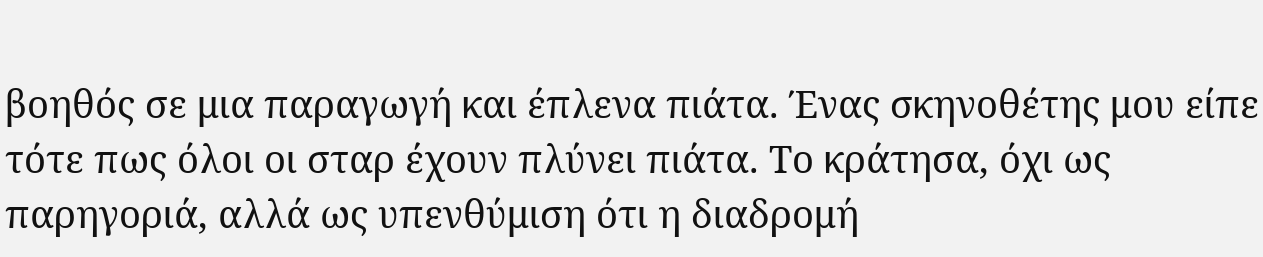βοηθός σε μια παραγωγή και έπλενα πιάτα. Ένας σκηνοθέτης μου είπε τότε πως όλοι οι σταρ έχουν πλύνει πιάτα. Το κράτησα, όχι ως παρηγοριά, αλλά ως υπενθύμιση ότι η διαδρομή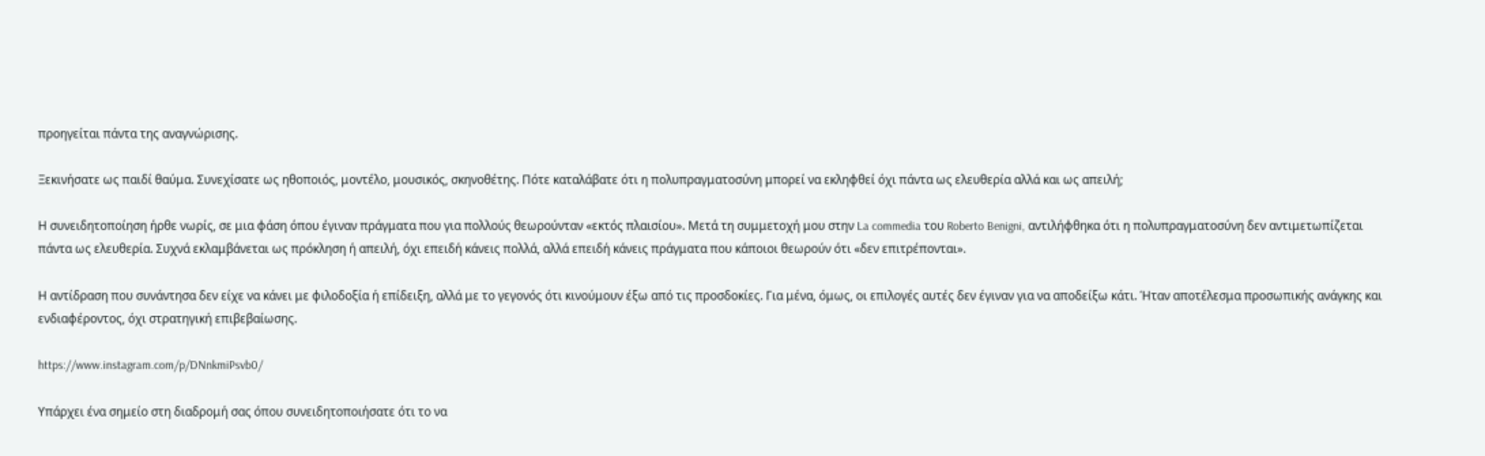προηγείται πάντα της αναγνώρισης.

Ξεκινήσατε ως παιδί θαύμα. Συνεχίσατε ως ηθοποιός, μοντέλο, μουσικός, σκηνοθέτης. Πότε καταλάβατε ότι η πολυπραγματοσύνη μπορεί να εκληφθεί όχι πάντα ως ελευθερία αλλά και ως απειλή;

Η συνειδητοποίηση ήρθε νωρίς, σε μια φάση όπου έγιναν πράγματα που για πολλούς θεωρούνταν «εκτός πλαισίου». Μετά τη συμμετοχή μου στην La commedia του Roberto Benigni, αντιλήφθηκα ότι η πολυπραγματοσύνη δεν αντιμετωπίζεται πάντα ως ελευθερία. Συχνά εκλαμβάνεται ως πρόκληση ή απειλή, όχι επειδή κάνεις πολλά, αλλά επειδή κάνεις πράγματα που κάποιοι θεωρούν ότι «δεν επιτρέπονται».

Η αντίδραση που συνάντησα δεν είχε να κάνει με φιλοδοξία ή επίδειξη, αλλά με το γεγονός ότι κινούμουν έξω από τις προσδοκίες. Για μένα, όμως, οι επιλογές αυτές δεν έγιναν για να αποδείξω κάτι. Ήταν αποτέλεσμα προσωπικής ανάγκης και ενδιαφέροντος, όχι στρατηγική επιβεβαίωσης.

https://www.instagram.com/p/DNnkmiPsvb0/

Υπάρχει ένα σημείο στη διαδρομή σας όπου συνειδητοποιήσατε ότι το να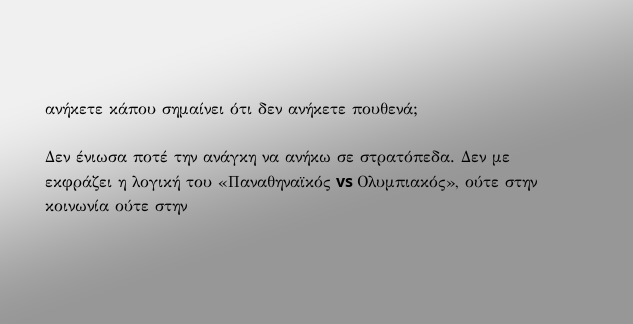ανήκετε κάπου σημαίνει ότι δεν ανήκετε πουθενά;

Δεν ένιωσα ποτέ την ανάγκη να ανήκω σε στρατόπεδα. Δεν με εκφράζει η λογική του «Παναθηναϊκός vs Ολυμπιακός», ούτε στην κοινωνία ούτε στην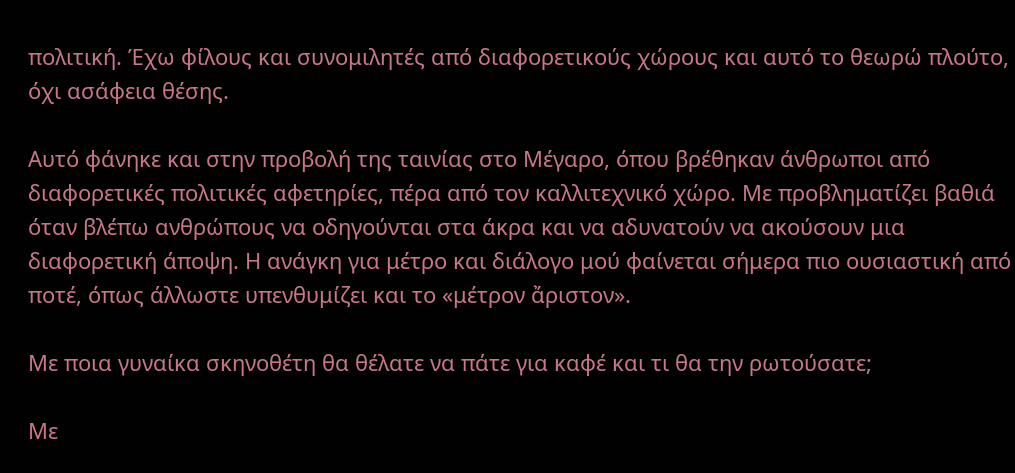πολιτική. Έχω φίλους και συνομιλητές από διαφορετικούς χώρους και αυτό το θεωρώ πλούτο, όχι ασάφεια θέσης.

Αυτό φάνηκε και στην προβολή της ταινίας στο Μέγαρο, όπου βρέθηκαν άνθρωποι από διαφορετικές πολιτικές αφετηρίες, πέρα από τον καλλιτεχνικό χώρο. Με προβληματίζει βαθιά όταν βλέπω ανθρώπους να οδηγούνται στα άκρα και να αδυνατούν να ακούσουν μια διαφορετική άποψη. Η ανάγκη για μέτρο και διάλογο μού φαίνεται σήμερα πιο ουσιαστική από ποτέ, όπως άλλωστε υπενθυμίζει και το «μέτρον ἄριστον».

Με ποια γυναίκα σκηνοθέτη θα θέλατε να πάτε για καφέ και τι θα την ρωτούσατε;

Με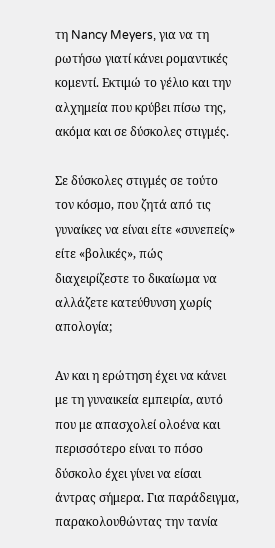τη Nancy Meyers, για να τη ρωτήσω γιατί κάνει ρομαντικές κομεντί. Εκτιμώ το γέλιο και την αλχημεία που κρύβει πίσω της, ακόμα και σε δύσκολες στιγμές.

Σε δύσκολες στιγμές σε τούτο τον κόσμο, που ζητά από τις γυναίκες να είναι είτε «συνεπείς» είτε «βολικές», πώς διαχειρίζεστε το δικαίωμα να αλλάζετε κατεύθυνση χωρίς απολογία;

Αν και η ερώτηση έχει να κάνει με τη γυναικεία εμπειρία, αυτό που με απασχολεί ολοένα και περισσότερο είναι το πόσο δύσκολο έχει γίνει να είσαι άντρας σήμερα. Για παράδειγμα, παρακολουθώντας την τανία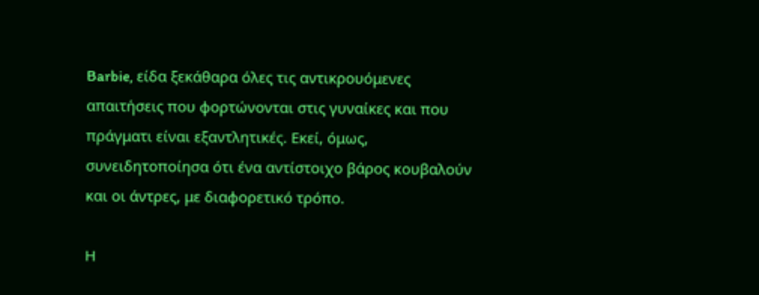Barbie, είδα ξεκάθαρα όλες τις αντικρουόμενες απαιτήσεις που φορτώνονται στις γυναίκες και που πράγματι είναι εξαντλητικές. Εκεί, όμως, συνειδητοποίησα ότι ένα αντίστοιχο βάρος κουβαλούν και οι άντρες, με διαφορετικό τρόπο.

Η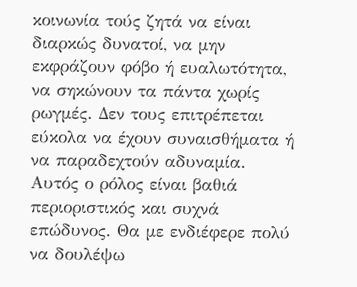κοινωνία τούς ζητά να είναι διαρκώς δυνατοί, να μην εκφράζουν φόβο ή ευαλωτότητα, να σηκώνουν τα πάντα χωρίς ρωγμές. Δεν τους επιτρέπεται εύκολα να έχουν συναισθήματα ή να παραδεχτούν αδυναμία. Αυτός ο ρόλος είναι βαθιά περιοριστικός και συχνά επώδυνος. Θα με ενδιέφερε πολύ να δουλέψω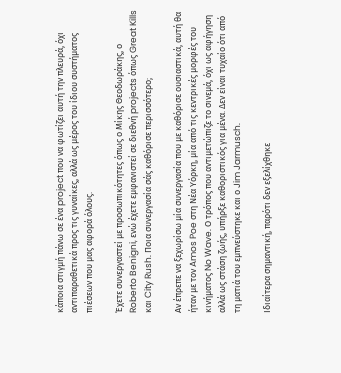κάποια στιγμή πάνω σε ένα project που να φωτίζει αυτή την πλευρά, όχι αντιπαραθετικά προς τις γυναίκες, αλλά ως μέρος του ίδιου συστήματος πιέσεων που μας αφορά όλους.

Έχετε συνεργαστεί με προσωπικότητες όπως ο Μίκης Θεοδωράκης, ο Roberto Benigni, ενώ έχετε εμφανιστεί σε διεθνή projects όπως Great Kills και City Rush. Ποια συνεργασία σάς καθόρισε περισσότερο;

Αν έπρεπε να ξεχωρίσω μία συνεργασία που με καθόρισε ουσιαστικά, αυτή θα ήταν με τον Amos Poe στη Νέα Υόρκη, μία από τις κεντρικές μορφές του κινήματος No Wave. Ο τρόπος που αντιμετώπιζε το σινεμά, όχι ως αφήγηση αλλά ως στάση ζωής, υπήρξε καθοριστικός για μένα. Δεν είναι τυχαίο ότι από τη ματιά του εμπνεύστηκε και ο Jim Jarmusch.

Ιδιαίτερα σημαντική, παρότι δεν εξελίχθηκε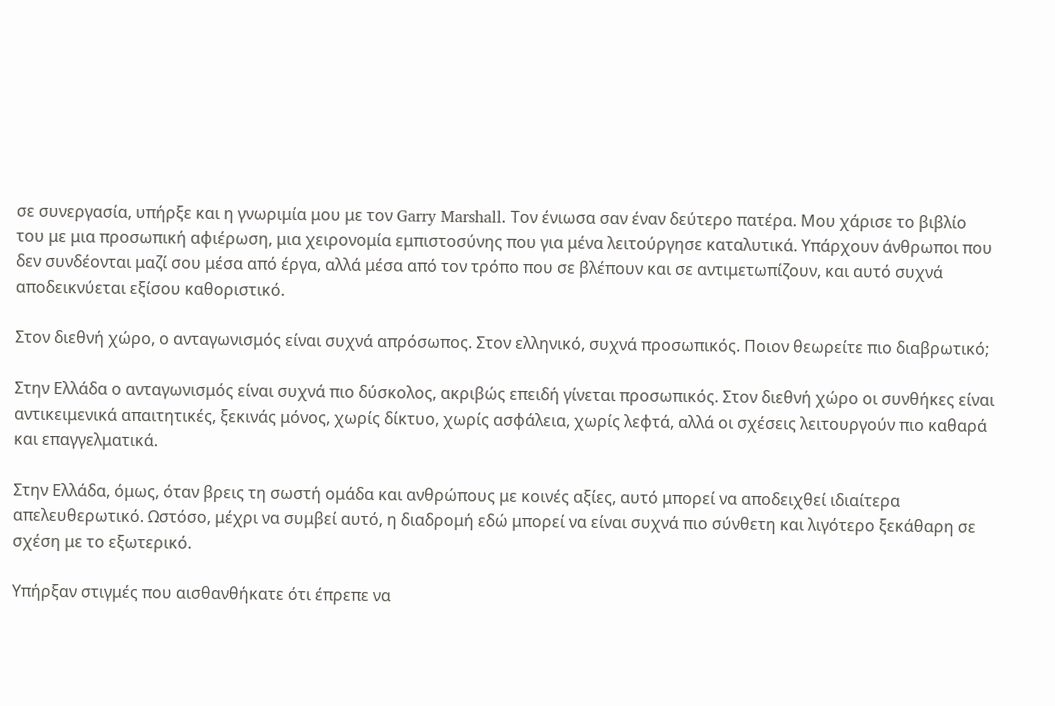σε συνεργασία, υπήρξε και η γνωριμία μου με τον Garry Marshall. Τον ένιωσα σαν έναν δεύτερο πατέρα. Μου χάρισε το βιβλίο του με μια προσωπική αφιέρωση, μια χειρονομία εμπιστοσύνης που για μένα λειτούργησε καταλυτικά. Υπάρχουν άνθρωποι που δεν συνδέονται μαζί σου μέσα από έργα, αλλά μέσα από τον τρόπο που σε βλέπουν και σε αντιμετωπίζουν, και αυτό συχνά αποδεικνύεται εξίσου καθοριστικό.

Στον διεθνή χώρο, ο ανταγωνισμός είναι συχνά απρόσωπος. Στον ελληνικό, συχνά προσωπικός. Ποιον θεωρείτε πιο διαβρωτικό;

Στην Ελλάδα ο ανταγωνισμός είναι συχνά πιο δύσκολος, ακριβώς επειδή γίνεται προσωπικός. Στον διεθνή χώρο οι συνθήκες είναι αντικειμενικά απαιτητικές, ξεκινάς μόνος, χωρίς δίκτυο, χωρίς ασφάλεια, χωρίς λεφτά, αλλά οι σχέσεις λειτουργούν πιο καθαρά και επαγγελματικά.

Στην Ελλάδα, όμως, όταν βρεις τη σωστή ομάδα και ανθρώπους με κοινές αξίες, αυτό μπορεί να αποδειχθεί ιδιαίτερα απελευθερωτικό. Ωστόσο, μέχρι να συμβεί αυτό, η διαδρομή εδώ μπορεί να είναι συχνά πιο σύνθετη και λιγότερο ξεκάθαρη σε σχέση με το εξωτερικό.

Υπήρξαν στιγμές που αισθανθήκατε ότι έπρεπε να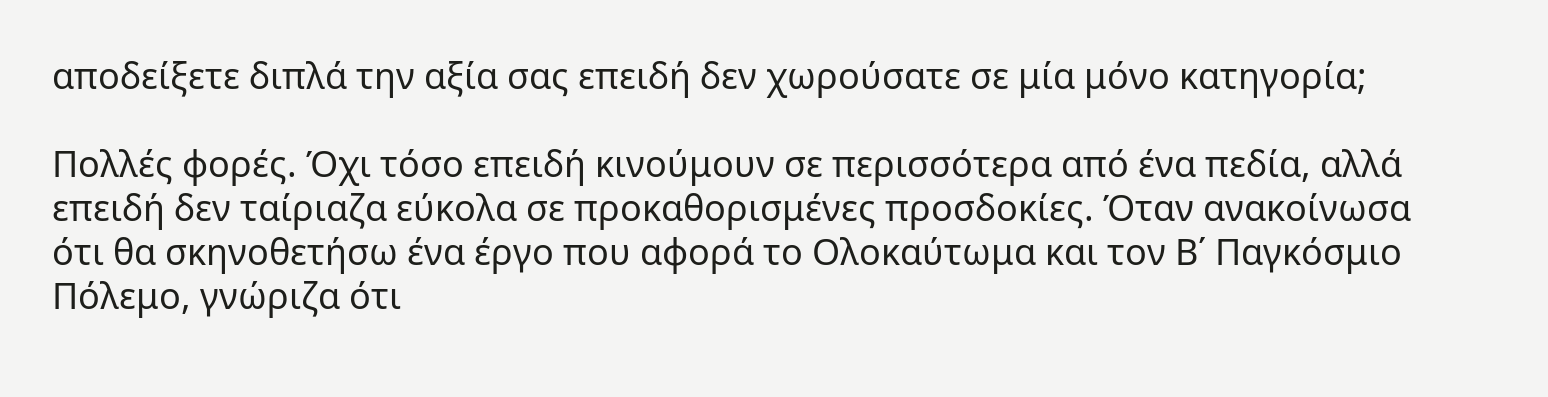αποδείξετε διπλά την αξία σας επειδή δεν χωρούσατε σε μία μόνο κατηγορία;

Πολλές φορές. Όχι τόσο επειδή κινούμουν σε περισσότερα από ένα πεδία, αλλά επειδή δεν ταίριαζα εύκολα σε προκαθορισμένες προσδοκίες. Όταν ανακοίνωσα ότι θα σκηνοθετήσω ένα έργο που αφορά το Ολοκαύτωμα και τον Β΄ Παγκόσμιο Πόλεμο, γνώριζα ότι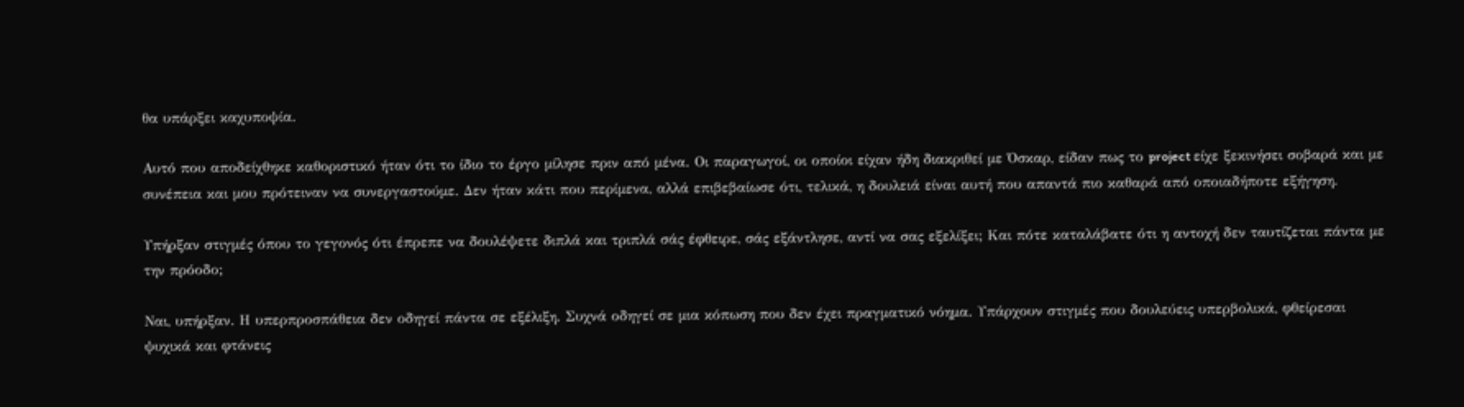θα υπάρξει καχυποψία.

Αυτό που αποδείχθηκε καθοριστικό ήταν ότι το ίδιο το έργο μίλησε πριν από μένα. Οι παραγωγοί, οι οποίοι είχαν ήδη διακριθεί με Όσκαρ, είδαν πως το project είχε ξεκινήσει σοβαρά και με συνέπεια και μου πρότειναν να συνεργαστούμε. Δεν ήταν κάτι που περίμενα, αλλά επιβεβαίωσε ότι, τελικά, η δουλειά είναι αυτή που απαντά πιο καθαρά από οποιαδήποτε εξήγηση.

Υπήρξαν στιγμές όπου το γεγονός ότι έπρεπε να δουλέψετε διπλά και τριπλά σάς έφθειρε, σάς εξάντλησε, αντί να σας εξελίξει; Και πότε καταλάβατε ότι η αντοχή δεν ταυτίζεται πάντα με την πρόοδο;

Ναι, υπήρξαν. Η υπερπροσπάθεια δεν οδηγεί πάντα σε εξέλιξη. Συχνά οδηγεί σε μια κόπωση που δεν έχει πραγματικό νόημα. Υπάρχουν στιγμές που δουλεύεις υπερβολικά, φθείρεσαι ψυχικά και φτάνεις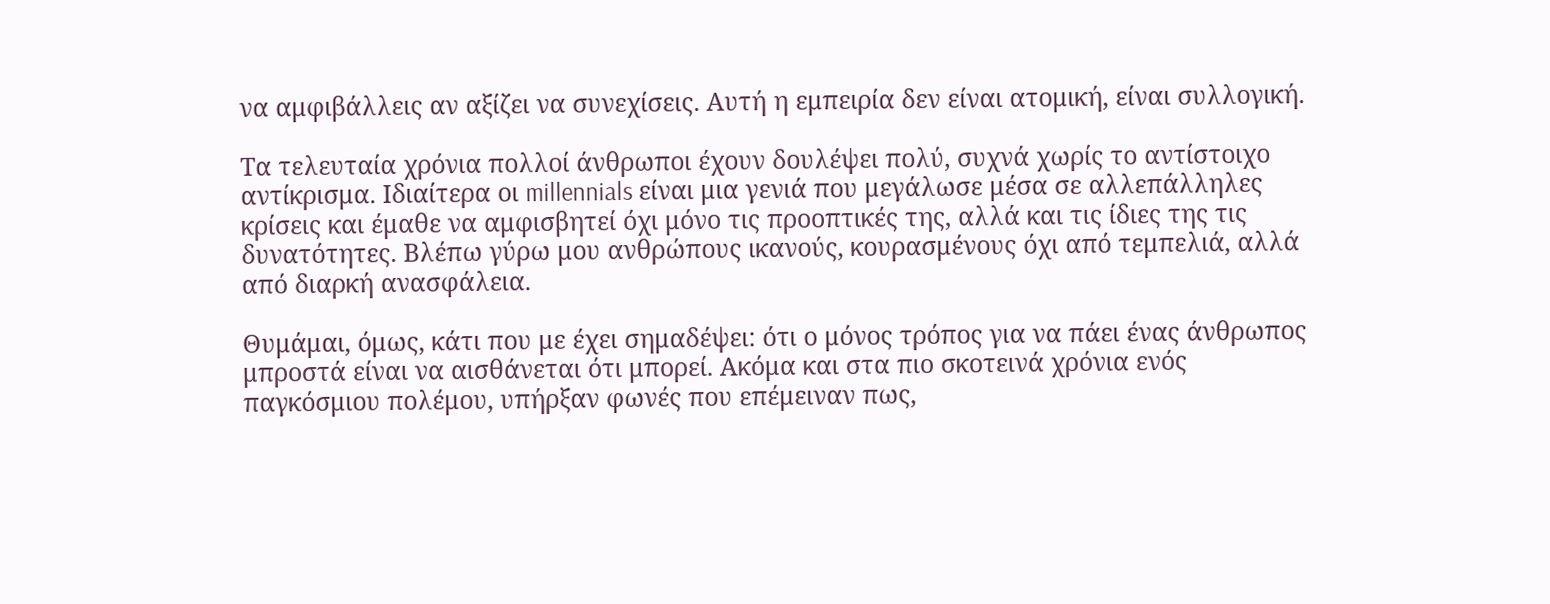να αμφιβάλλεις αν αξίζει να συνεχίσεις. Αυτή η εμπειρία δεν είναι ατομική, είναι συλλογική.

Τα τελευταία χρόνια πολλοί άνθρωποι έχουν δουλέψει πολύ, συχνά χωρίς το αντίστοιχο αντίκρισμα. Ιδιαίτερα οι millennials είναι μια γενιά που μεγάλωσε μέσα σε αλλεπάλληλες κρίσεις και έμαθε να αμφισβητεί όχι μόνο τις προοπτικές της, αλλά και τις ίδιες της τις δυνατότητες. Βλέπω γύρω μου ανθρώπους ικανούς, κουρασμένους όχι από τεμπελιά, αλλά από διαρκή ανασφάλεια.

Θυμάμαι, όμως, κάτι που με έχει σημαδέψει: ότι ο μόνος τρόπος για να πάει ένας άνθρωπος μπροστά είναι να αισθάνεται ότι μπορεί. Ακόμα και στα πιο σκοτεινά χρόνια ενός παγκόσμιου πολέμου, υπήρξαν φωνές που επέμειναν πως,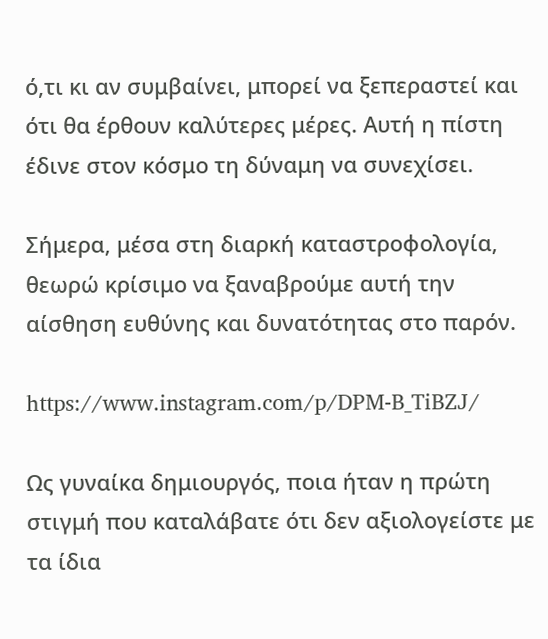ό,τι κι αν συμβαίνει, μπορεί να ξεπεραστεί και ότι θα έρθουν καλύτερες μέρες. Αυτή η πίστη έδινε στον κόσμο τη δύναμη να συνεχίσει.

Σήμερα, μέσα στη διαρκή καταστροφολογία, θεωρώ κρίσιμο να ξαναβρούμε αυτή την αίσθηση ευθύνης και δυνατότητας στο παρόν.

https://www.instagram.com/p/DPM-B_TiBZJ/

Ως γυναίκα δημιουργός, ποια ήταν η πρώτη στιγμή που καταλάβατε ότι δεν αξιολογείστε με τα ίδια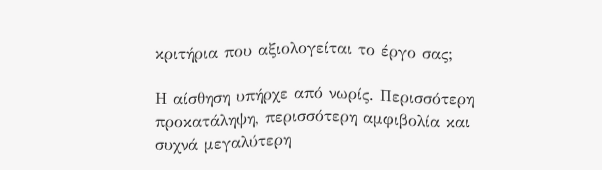κριτήρια που αξιολογείται το έργο σας;

Η αίσθηση υπήρχε από νωρίς. Περισσότερη προκατάληψη, περισσότερη αμφιβολία και συχνά μεγαλύτερη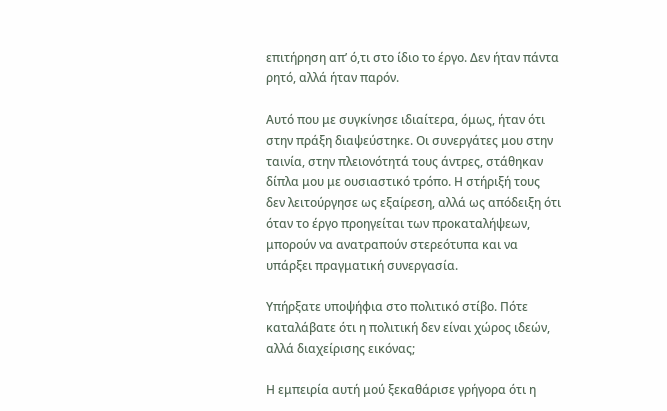επιτήρηση απ’ ό,τι στο ίδιο το έργο. Δεν ήταν πάντα ρητό, αλλά ήταν παρόν.

Αυτό που με συγκίνησε ιδιαίτερα, όμως, ήταν ότι στην πράξη διαψεύστηκε. Οι συνεργάτες μου στην ταινία, στην πλειονότητά τους άντρες, στάθηκαν δίπλα μου με ουσιαστικό τρόπο. Η στήριξή τους δεν λειτούργησε ως εξαίρεση, αλλά ως απόδειξη ότι όταν το έργο προηγείται των προκαταλήψεων, μπορούν να ανατραπούν στερεότυπα και να υπάρξει πραγματική συνεργασία.

Υπήρξατε υποψήφια στο πολιτικό στίβο. Πότε καταλάβατε ότι η πολιτική δεν είναι χώρος ιδεών, αλλά διαχείρισης εικόνας;

Η εμπειρία αυτή μού ξεκαθάρισε γρήγορα ότι η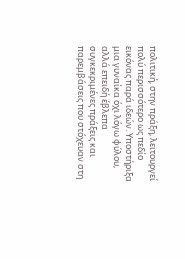πολιτική, στην πράξη, λειτουργεί πολύ περισσότερο ως πεδίο εικόνας παρά ιδεών. Υποστήριξα μια γυναίκα όχι λόγω φύλου, αλλά επειδή έβλεπα συγκεκριμένες πράξεις και παρεμβάσεις που στόχευαν στη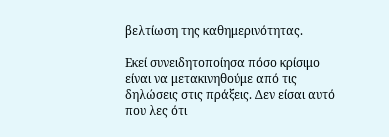βελτίωση της καθημερινότητας.

Εκεί συνειδητοποίησα πόσο κρίσιμο είναι να μετακινηθούμε από τις δηλώσεις στις πράξεις. Δεν είσαι αυτό που λες ότι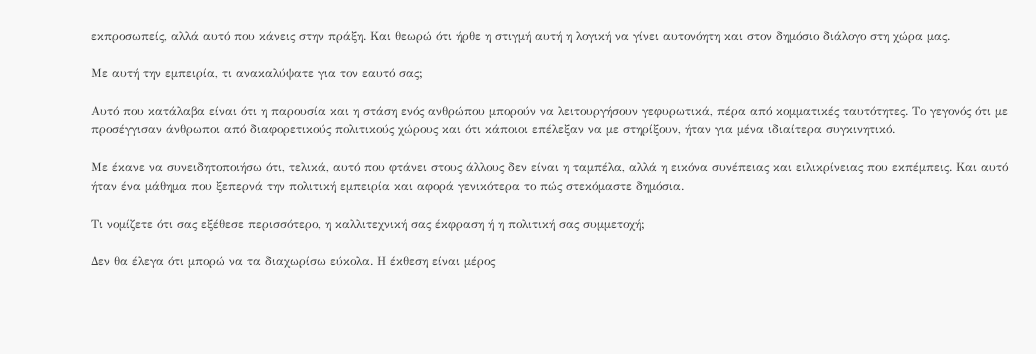εκπροσωπείς, αλλά αυτό που κάνεις στην πράξη. Και θεωρώ ότι ήρθε η στιγμή αυτή η λογική να γίνει αυτονόητη και στον δημόσιο διάλογο στη χώρα μας.

Με αυτή την εμπειρία, τι ανακαλύψατε για τον εαυτό σας;

Αυτό που κατάλαβα είναι ότι η παρουσία και η στάση ενός ανθρώπου μπορούν να λειτουργήσουν γεφυρωτικά, πέρα από κομματικές ταυτότητες. Το γεγονός ότι με προσέγγισαν άνθρωποι από διαφορετικούς πολιτικούς χώρους και ότι κάποιοι επέλεξαν να με στηρίξουν, ήταν για μένα ιδιαίτερα συγκινητικό.

Με έκανε να συνειδητοποιήσω ότι, τελικά, αυτό που φτάνει στους άλλους δεν είναι η ταμπέλα, αλλά η εικόνα συνέπειας και ειλικρίνειας που εκπέμπεις. Και αυτό ήταν ένα μάθημα που ξεπερνά την πολιτική εμπειρία και αφορά γενικότερα το πώς στεκόμαστε δημόσια.

Τι νομίζετε ότι σας εξέθεσε περισσότερο, η καλλιτεχνική σας έκφραση ή η πολιτική σας συμμετοχή;

Δεν θα έλεγα ότι μπορώ να τα διαχωρίσω εύκολα. Η έκθεση είναι μέρος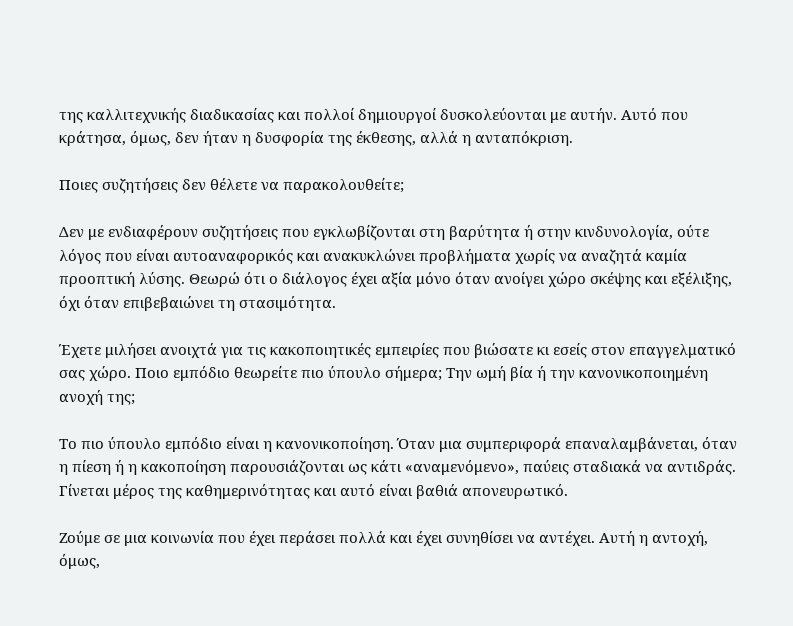της καλλιτεχνικής διαδικασίας και πολλοί δημιουργοί δυσκολεύονται με αυτήν. Αυτό που κράτησα, όμως, δεν ήταν η δυσφορία της έκθεσης, αλλά η ανταπόκριση.

Ποιες συζητήσεις δεν θέλετε να παρακολουθείτε;

Δεν με ενδιαφέρουν συζητήσεις που εγκλωβίζονται στη βαρύτητα ή στην κινδυνολογία, ούτε λόγος που είναι αυτοαναφορικός και ανακυκλώνει προβλήματα χωρίς να αναζητά καμία προοπτική λύσης. Θεωρώ ότι ο διάλογος έχει αξία μόνο όταν ανοίγει χώρο σκέψης και εξέλιξης, όχι όταν επιβεβαιώνει τη στασιμότητα.

Έχετε μιλήσει ανοιχτά για τις κακοποιητικές εμπειρίες που βιώσατε κι εσείς στον επαγγελματικό σας χώρο. Ποιο εμπόδιο θεωρείτε πιο ύπουλο σήμερα; Την ωμή βία ή την κανονικοποιημένη ανοχή της;

Το πιο ύπουλο εμπόδιο είναι η κανονικοποίηση. Όταν μια συμπεριφορά επαναλαμβάνεται, όταν η πίεση ή η κακοποίηση παρουσιάζονται ως κάτι «αναμενόμενο», παύεις σταδιακά να αντιδράς. Γίνεται μέρος της καθημερινότητας και αυτό είναι βαθιά απονευρωτικό.

Ζούμε σε μια κοινωνία που έχει περάσει πολλά και έχει συνηθίσει να αντέχει. Αυτή η αντοχή, όμως,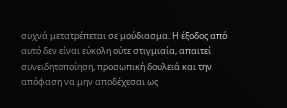συχνά μετατρέπεται σε μούδιασμα. Η έξοδος από αυτό δεν είναι εύκολη ούτε στιγμιαία, απαιτεί συνειδητοποίηση, προσωπική δουλειά και την απόφαση να μην αποδέχεσαι ως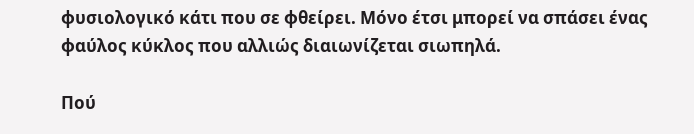φυσιολογικό κάτι που σε φθείρει. Μόνο έτσι μπορεί να σπάσει ένας φαύλος κύκλος που αλλιώς διαιωνίζεται σιωπηλά.

Πού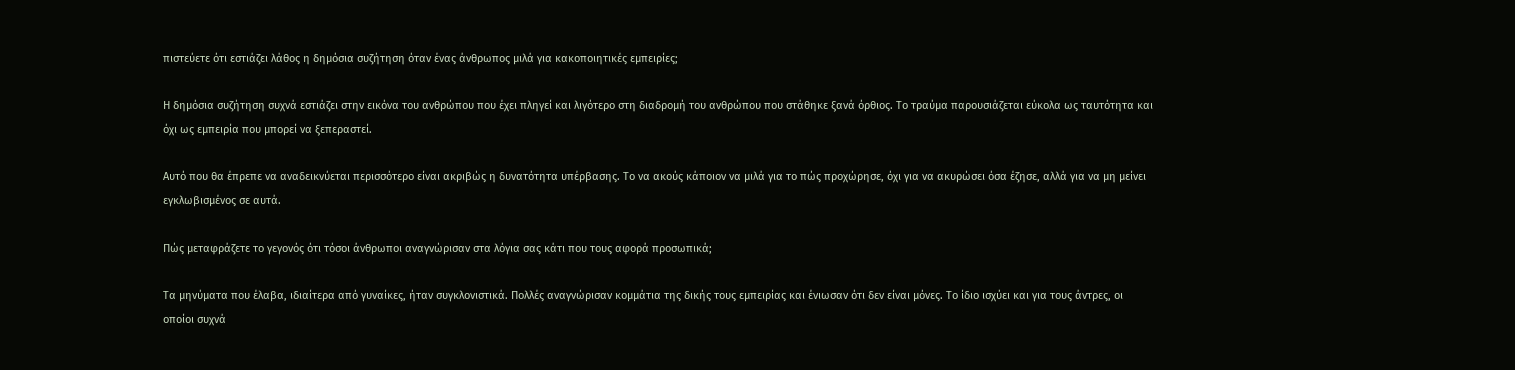πιστεύετε ότι εστιάζει λάθος η δημόσια συζήτηση όταν ένας άνθρωπος μιλά για κακοποιητικές εμπειρίες;

Η δημόσια συζήτηση συχνά εστιάζει στην εικόνα του ανθρώπου που έχει πληγεί και λιγότερο στη διαδρομή του ανθρώπου που στάθηκε ξανά όρθιος. Το τραύμα παρουσιάζεται εύκολα ως ταυτότητα και όχι ως εμπειρία που μπορεί να ξεπεραστεί.

Αυτό που θα έπρεπε να αναδεικνύεται περισσότερο είναι ακριβώς η δυνατότητα υπέρβασης. Το να ακούς κάποιον να μιλά για το πώς προχώρησε, όχι για να ακυρώσει όσα έζησε, αλλά για να μη μείνει εγκλωβισμένος σε αυτά.

Πώς μεταφράζετε το γεγονός ότι τόσοι άνθρωποι αναγνώρισαν στα λόγια σας κάτι που τους αφορά προσωπικά;

Τα μηνύματα που έλαβα, ιδιαίτερα από γυναίκες, ήταν συγκλονιστικά. Πολλές αναγνώρισαν κομμάτια της δικής τους εμπειρίας και ένιωσαν ότι δεν είναι μόνες. Το ίδιο ισχύει και για τους άντρες, οι οποίοι συχνά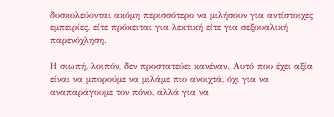δυσκολεύονται ακόμη περισσότερο να μιλήσουν για αντίστοιχες εμπειρίες, είτε πρόκειται για λεκτική είτε για σεξουαλική παρενόχληση.

Η σιωπή, λοιπόν, δεν προστατεύει κανέναν. Αυτό που έχει αξία είναι να μπορούμε να μιλάμε πιο ανοιχτά, όχι για να αναπαράγουμε τον πόνο, αλλά για να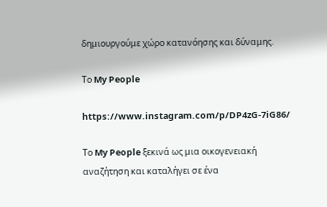δημιουργούμε χώρο κατανόησης και δύναμης.

Το My People

https://www.instagram.com/p/DP4zG-7iG86/

Το My People ξεκινά ως μια οικογενειακή αναζήτηση και καταλήγει σε ένα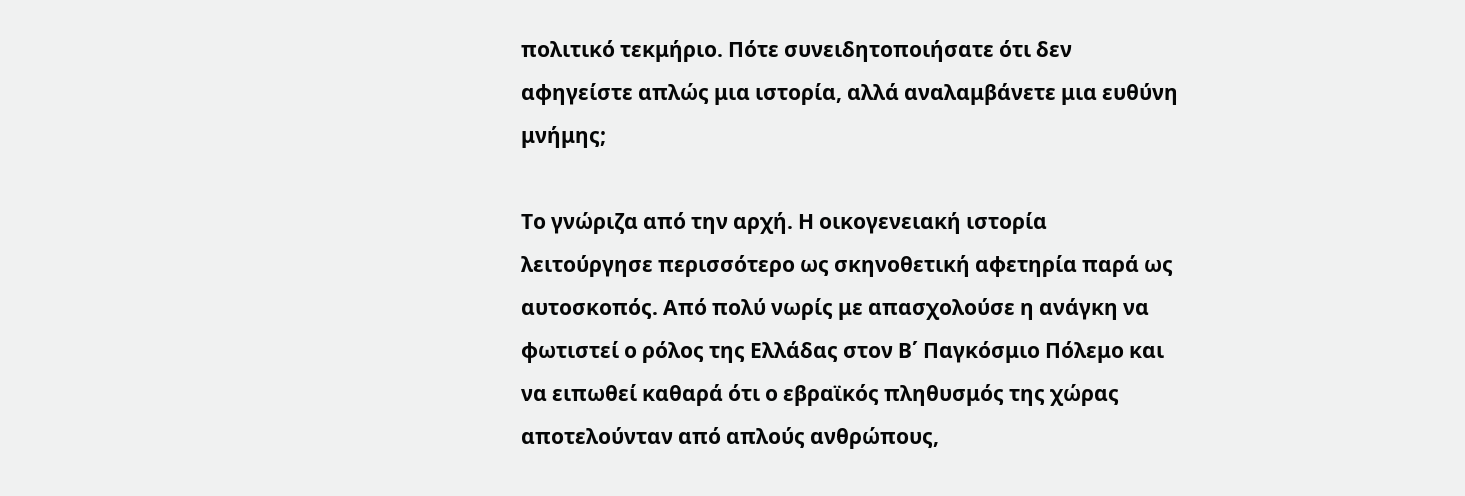πολιτικό τεκμήριο. Πότε συνειδητοποιήσατε ότι δεν αφηγείστε απλώς μια ιστορία, αλλά αναλαμβάνετε μια ευθύνη μνήμης;

Το γνώριζα από την αρχή. Η οικογενειακή ιστορία λειτούργησε περισσότερο ως σκηνοθετική αφετηρία παρά ως αυτοσκοπός. Από πολύ νωρίς με απασχολούσε η ανάγκη να φωτιστεί ο ρόλος της Ελλάδας στον Β΄ Παγκόσμιο Πόλεμο και να ειπωθεί καθαρά ότι ο εβραϊκός πληθυσμός της χώρας αποτελούνταν από απλούς ανθρώπους,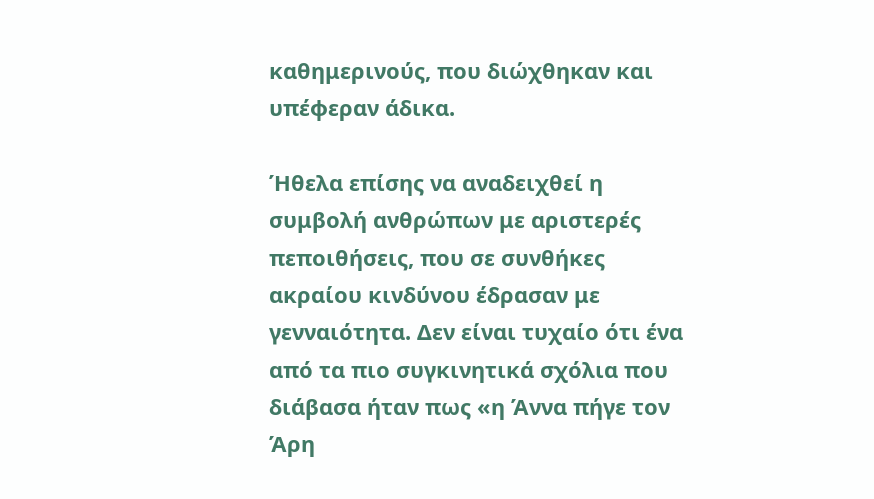καθημερινούς, που διώχθηκαν και υπέφεραν άδικα.

Ήθελα επίσης να αναδειχθεί η συμβολή ανθρώπων με αριστερές πεποιθήσεις, που σε συνθήκες ακραίου κινδύνου έδρασαν με γενναιότητα. Δεν είναι τυχαίο ότι ένα από τα πιο συγκινητικά σχόλια που διάβασα ήταν πως «η Άννα πήγε τον Άρη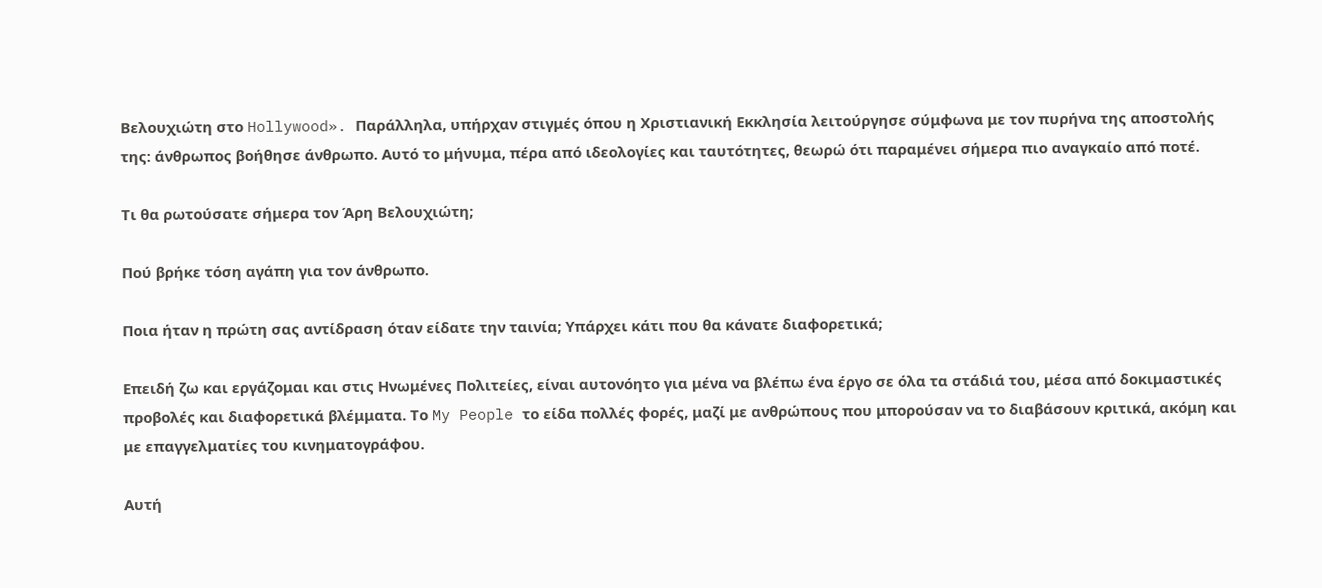Βελουχιώτη στο Hollywood». Παράλληλα, υπήρχαν στιγμές όπου η Χριστιανική Εκκλησία λειτούργησε σύμφωνα με τον πυρήνα της αποστολής της: άνθρωπος βοήθησε άνθρωπο. Αυτό το μήνυμα, πέρα από ιδεολογίες και ταυτότητες, θεωρώ ότι παραμένει σήμερα πιο αναγκαίο από ποτέ.

Τι θα ρωτούσατε σήμερα τον Άρη Βελουχιώτη;

Πού βρήκε τόση αγάπη για τον άνθρωπο.

Ποια ήταν η πρώτη σας αντίδραση όταν είδατε την ταινία; Υπάρχει κάτι που θα κάνατε διαφορετικά;

Επειδή ζω και εργάζομαι και στις Ηνωμένες Πολιτείες, είναι αυτονόητο για μένα να βλέπω ένα έργο σε όλα τα στάδιά του, μέσα από δοκιμαστικές προβολές και διαφορετικά βλέμματα. Το My People το είδα πολλές φορές, μαζί με ανθρώπους που μπορούσαν να το διαβάσουν κριτικά, ακόμη και με επαγγελματίες του κινηματογράφου.

Αυτή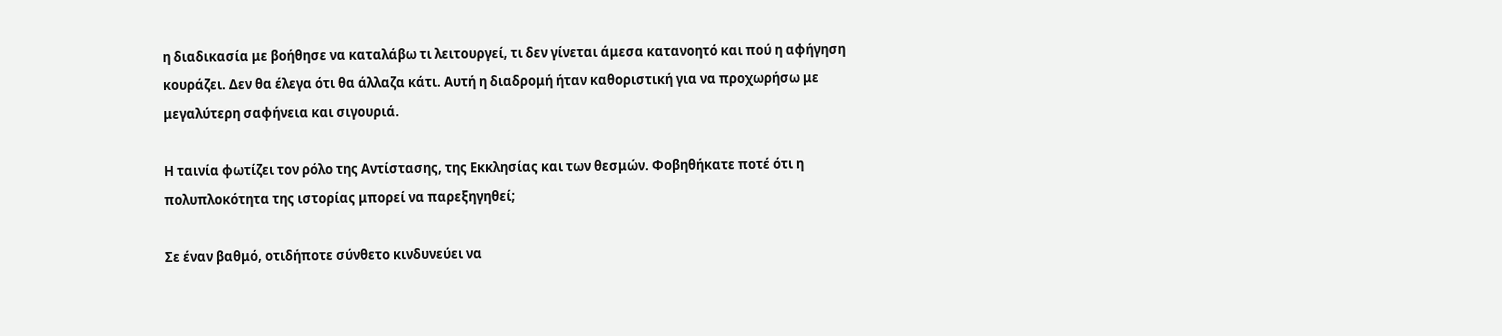η διαδικασία με βοήθησε να καταλάβω τι λειτουργεί, τι δεν γίνεται άμεσα κατανοητό και πού η αφήγηση κουράζει. Δεν θα έλεγα ότι θα άλλαζα κάτι. Αυτή η διαδρομή ήταν καθοριστική για να προχωρήσω με μεγαλύτερη σαφήνεια και σιγουριά.

Η ταινία φωτίζει τον ρόλο της Αντίστασης, της Εκκλησίας και των θεσμών. Φοβηθήκατε ποτέ ότι η πολυπλοκότητα της ιστορίας μπορεί να παρεξηγηθεί;

Σε έναν βαθμό, οτιδήποτε σύνθετο κινδυνεύει να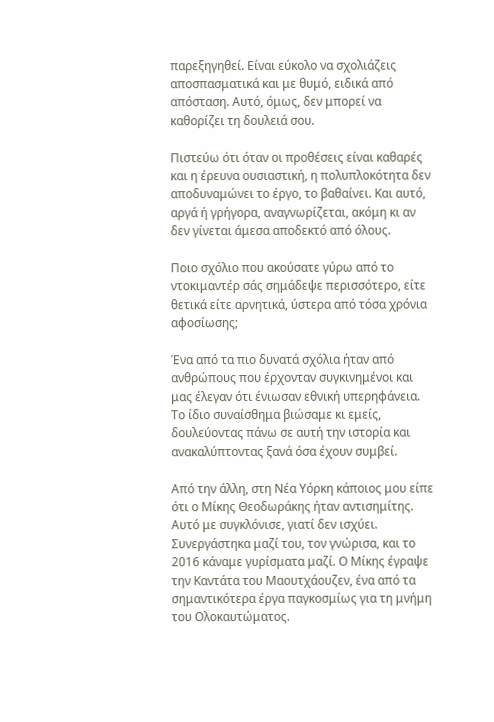παρεξηγηθεί. Είναι εύκολο να σχολιάζεις αποσπασματικά και με θυμό, ειδικά από απόσταση. Αυτό, όμως, δεν μπορεί να καθορίζει τη δουλειά σου.

Πιστεύω ότι όταν οι προθέσεις είναι καθαρές και η έρευνα ουσιαστική, η πολυπλοκότητα δεν αποδυναμώνει το έργο, το βαθαίνει. Και αυτό, αργά ή γρήγορα, αναγνωρίζεται, ακόμη κι αν δεν γίνεται άμεσα αποδεκτό από όλους.

Ποιο σχόλιο που ακούσατε γύρω από το ντοκιμαντέρ σάς σημάδεψε περισσότερο, είτε θετικά είτε αρνητικά, ύστερα από τόσα χρόνια αφοσίωσης;

Ένα από τα πιο δυνατά σχόλια ήταν από ανθρώπους που έρχονταν συγκινημένοι και μας έλεγαν ότι ένιωσαν εθνική υπερηφάνεια. Το ίδιο συναίσθημα βιώσαμε κι εμείς, δουλεύοντας πάνω σε αυτή την ιστορία και ανακαλύπτοντας ξανά όσα έχουν συμβεί.

Από την άλλη, στη Νέα Υόρκη κάποιος μου είπε ότι ο Μίκης Θεοδωράκης ήταν αντισημίτης. Αυτό με συγκλόνισε, γιατί δεν ισχύει. Συνεργάστηκα μαζί του, τον γνώρισα, και το 2016 κάναμε γυρίσματα μαζί. Ο Μίκης έγραψε την Καντάτα του Μαουτχάουζεν, ένα από τα σημαντικότερα έργα παγκοσμίως για τη μνήμη του Ολοκαυτώματος.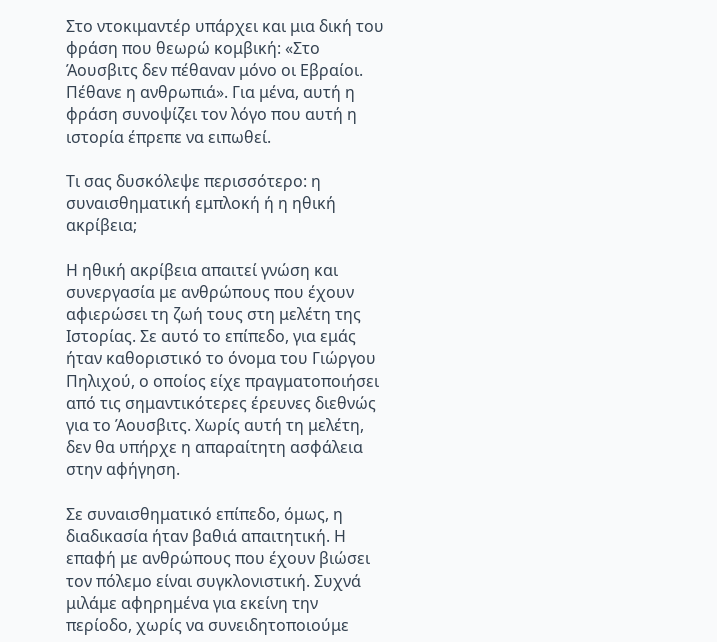Στο ντοκιμαντέρ υπάρχει και μια δική του φράση που θεωρώ κομβική: «Στο Άουσβιτς δεν πέθαναν μόνο οι Εβραίοι. Πέθανε η ανθρωπιά». Για μένα, αυτή η φράση συνοψίζει τον λόγο που αυτή η ιστορία έπρεπε να ειπωθεί.

Τι σας δυσκόλεψε περισσότερο: η συναισθηματική εμπλοκή ή η ηθική ακρίβεια;

Η ηθική ακρίβεια απαιτεί γνώση και συνεργασία με ανθρώπους που έχουν αφιερώσει τη ζωή τους στη μελέτη της Ιστορίας. Σε αυτό το επίπεδο, για εμάς ήταν καθοριστικό το όνομα του Γιώργου Πηλιχού, ο οποίος είχε πραγματοποιήσει από τις σημαντικότερες έρευνες διεθνώς για το Άουσβιτς. Χωρίς αυτή τη μελέτη, δεν θα υπήρχε η απαραίτητη ασφάλεια στην αφήγηση.

Σε συναισθηματικό επίπεδο, όμως, η διαδικασία ήταν βαθιά απαιτητική. Η επαφή με ανθρώπους που έχουν βιώσει τον πόλεμο είναι συγκλονιστική. Συχνά μιλάμε αφηρημένα για εκείνη την περίοδο, χωρίς να συνειδητοποιούμε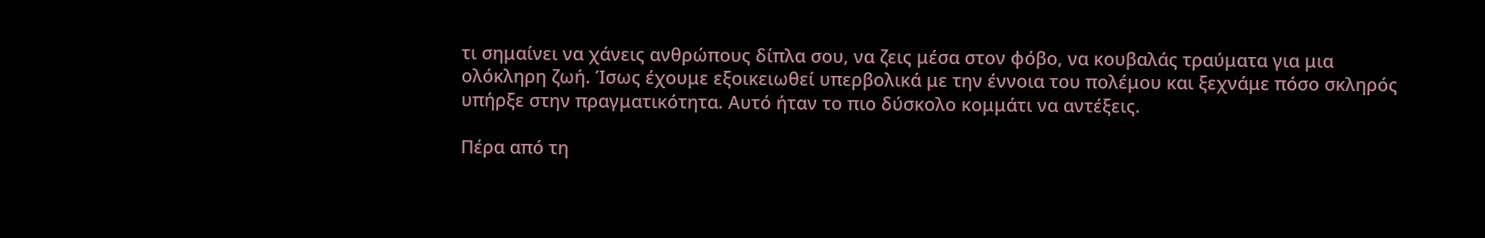τι σημαίνει να χάνεις ανθρώπους δίπλα σου, να ζεις μέσα στον φόβο, να κουβαλάς τραύματα για μια ολόκληρη ζωή. Ίσως έχουμε εξοικειωθεί υπερβολικά με την έννοια του πολέμου και ξεχνάμε πόσο σκληρός υπήρξε στην πραγματικότητα. Αυτό ήταν το πιο δύσκολο κομμάτι να αντέξεις.

Πέρα από τη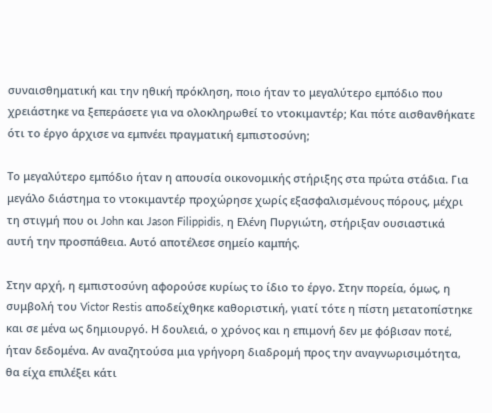συναισθηματική και την ηθική πρόκληση, ποιο ήταν το μεγαλύτερο εμπόδιο που χρειάστηκε να ξεπεράσετε για να ολοκληρωθεί το ντοκιμαντέρ; Και πότε αισθανθήκατε ότι το έργο άρχισε να εμπνέει πραγματική εμπιστοσύνη;

Το μεγαλύτερο εμπόδιο ήταν η απουσία οικονομικής στήριξης στα πρώτα στάδια. Για μεγάλο διάστημα το ντοκιμαντέρ προχώρησε χωρίς εξασφαλισμένους πόρους, μέχρι τη στιγμή που οι John και Jason Filippidis, η Ελένη Πυργιώτη, στήριξαν ουσιαστικά αυτή την προσπάθεια. Αυτό αποτέλεσε σημείο καμπής.

Στην αρχή, η εμπιστοσύνη αφορούσε κυρίως το ίδιο το έργο. Στην πορεία, όμως, η συμβολή του Victor Restis αποδείχθηκε καθοριστική, γιατί τότε η πίστη μετατοπίστηκε και σε μένα ως δημιουργό. Η δουλειά, ο χρόνος και η επιμονή δεν με φόβισαν ποτέ, ήταν δεδομένα. Αν αναζητούσα μια γρήγορη διαδρομή προς την αναγνωρισιμότητα, θα είχα επιλέξει κάτι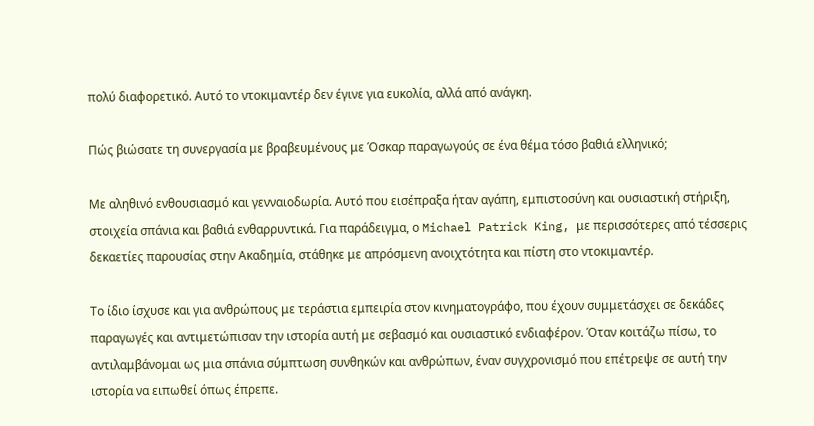πολύ διαφορετικό. Αυτό το ντοκιμαντέρ δεν έγινε για ευκολία, αλλά από ανάγκη.

Πώς βιώσατε τη συνεργασία με βραβευμένους με Όσκαρ παραγωγούς σε ένα θέμα τόσο βαθιά ελληνικό;

Με αληθινό ενθουσιασμό και γενναιοδωρία. Αυτό που εισέπραξα ήταν αγάπη, εμπιστοσύνη και ουσιαστική στήριξη, στοιχεία σπάνια και βαθιά ενθαρρυντικά. Για παράδειγμα, ο Michael Patrick King, με περισσότερες από τέσσερις δεκαετίες παρουσίας στην Ακαδημία, στάθηκε με απρόσμενη ανοιχτότητα και πίστη στο ντοκιμαντέρ.

Το ίδιο ίσχυσε και για ανθρώπους με τεράστια εμπειρία στον κινηματογράφο, που έχουν συμμετάσχει σε δεκάδες παραγωγές και αντιμετώπισαν την ιστορία αυτή με σεβασμό και ουσιαστικό ενδιαφέρον. Όταν κοιτάζω πίσω, το αντιλαμβάνομαι ως μια σπάνια σύμπτωση συνθηκών και ανθρώπων, έναν συγχρονισμό που επέτρεψε σε αυτή την ιστορία να ειπωθεί όπως έπρεπε.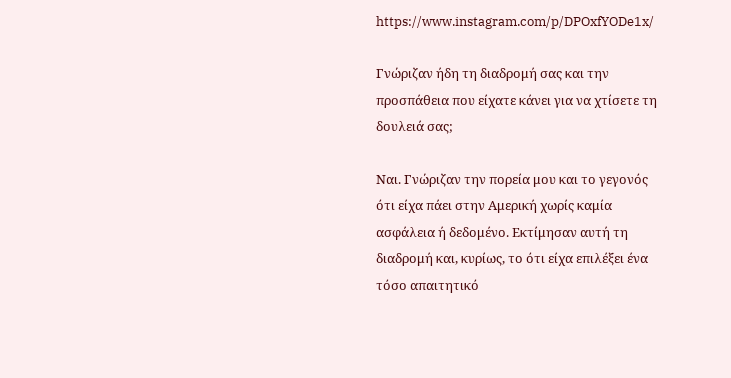https://www.instagram.com/p/DPOxfYODe1x/

Γνώριζαν ήδη τη διαδρομή σας και την προσπάθεια που είχατε κάνει για να χτίσετε τη δουλειά σας;

Ναι. Γνώριζαν την πορεία μου και το γεγονός ότι είχα πάει στην Αμερική χωρίς καμία ασφάλεια ή δεδομένο. Εκτίμησαν αυτή τη διαδρομή και, κυρίως, το ότι είχα επιλέξει ένα τόσο απαιτητικό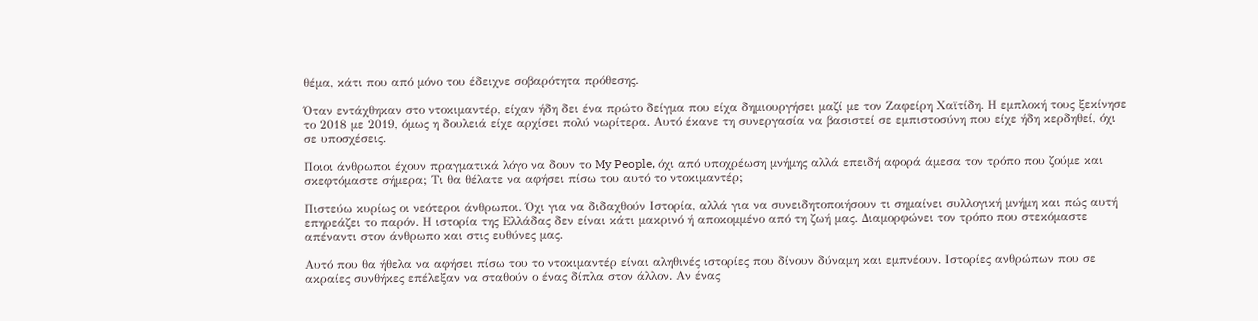θέμα, κάτι που από μόνο του έδειχνε σοβαρότητα πρόθεσης.

Όταν εντάχθηκαν στο ντοκιμαντέρ, είχαν ήδη δει ένα πρώτο δείγμα που είχα δημιουργήσει μαζί με τον Ζαφείρη Χαϊτίδη. Η εμπλοκή τους ξεκίνησε το 2018 με 2019, όμως η δουλειά είχε αρχίσει πολύ νωρίτερα. Αυτό έκανε τη συνεργασία να βασιστεί σε εμπιστοσύνη που είχε ήδη κερδηθεί, όχι σε υποσχέσεις.

Ποιοι άνθρωποι έχουν πραγματικά λόγο να δουν το My People, όχι από υποχρέωση μνήμης αλλά επειδή αφορά άμεσα τον τρόπο που ζούμε και σκεφτόμαστε σήμερα; Τι θα θέλατε να αφήσει πίσω του αυτό το ντοκιμαντέρ;

Πιστεύω κυρίως οι νεότεροι άνθρωποι. Όχι για να διδαχθούν Ιστορία, αλλά για να συνειδητοποιήσουν τι σημαίνει συλλογική μνήμη και πώς αυτή επηρεάζει το παρόν. Η ιστορία της Ελλάδας δεν είναι κάτι μακρινό ή αποκομμένο από τη ζωή μας. Διαμορφώνει τον τρόπο που στεκόμαστε απέναντι στον άνθρωπο και στις ευθύνες μας.

Αυτό που θα ήθελα να αφήσει πίσω του το ντοκιμαντέρ είναι αληθινές ιστορίες που δίνουν δύναμη και εμπνέουν. Ιστορίες ανθρώπων που σε ακραίες συνθήκες επέλεξαν να σταθούν ο ένας δίπλα στον άλλον. Αν ένας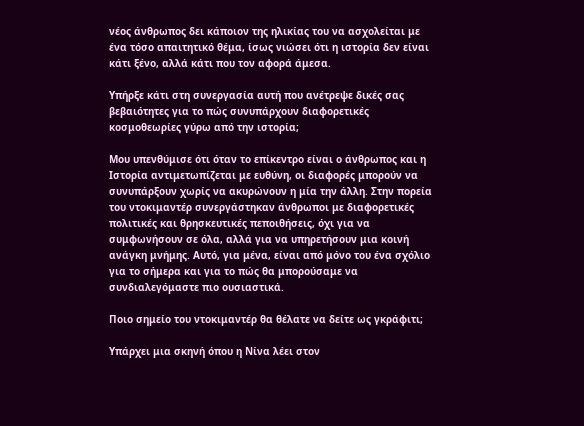νέος άνθρωπος δει κάποιον της ηλικίας του να ασχολείται με ένα τόσο απαιτητικό θέμα, ίσως νιώσει ότι η ιστορία δεν είναι κάτι ξένο, αλλά κάτι που τον αφορά άμεσα.

Υπήρξε κάτι στη συνεργασία αυτή που ανέτρεψε δικές σας βεβαιότητες για το πώς συνυπάρχουν διαφορετικές κοσμοθεωρίες γύρω από την ιστορία;

Μου υπενθύμισε ότι όταν το επίκεντρο είναι ο άνθρωπος και η Ιστορία αντιμετωπίζεται με ευθύνη, οι διαφορές μπορούν να συνυπάρξουν χωρίς να ακυρώνουν η μία την άλλη. Στην πορεία του ντοκιμαντέρ συνεργάστηκαν άνθρωποι με διαφορετικές πολιτικές και θρησκευτικές πεποιθήσεις, όχι για να συμφωνήσουν σε όλα, αλλά για να υπηρετήσουν μια κοινή ανάγκη μνήμης. Αυτό, για μένα, είναι από μόνο του ένα σχόλιο για το σήμερα και για το πώς θα μπορούσαμε να συνδιαλεγόμαστε πιο ουσιαστικά.

Ποιο σημείο του ντοκιμαντέρ θα θέλατε να δείτε ως γκράφιτι;

Υπάρχει μια σκηνή όπου η Νίνα λέει στον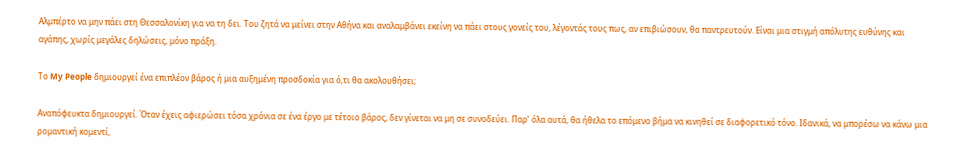Αλμπέρτο να μην πάει στη Θεσσαλονίκη για να τη δει. Του ζητά να μείνει στην Αθήνα και αναλαμβάνει εκείνη να πάει στους γονείς του, λέγοντάς τους πως, αν επιβιώσουν, θα παντρευτούν. Είναι μια στιγμή απόλυτης ευθύνης και αγάπης, χωρίς μεγάλες δηλώσεις, μόνο πράξη.

Το My People δημιουργεί ένα επιπλέον βάρος ή μια αυξημένη προσδοκία για ό,τι θα ακολουθήσει;

Αναπόφευκτα δημιουργεί. Όταν έχεις αφιερώσει τόσα χρόνια σε ένα έργο με τέτοιο βάρος, δεν γίνεται να μη σε συνοδεύει. Παρ’ όλα αυτά, θα ήθελα το επόμενο βήμα να κινηθεί σε διαφορετικό τόνο. Ιδανικά, να μπορέσω να κάνω μια ρομαντική κομεντί,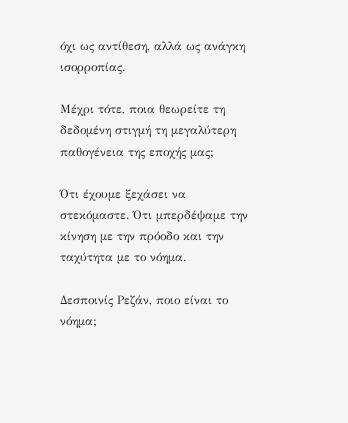όχι ως αντίθεση, αλλά ως ανάγκη ισορροπίας.

Μέχρι τότε, ποια θεωρείτε τη δεδομένη στιγμή τη μεγαλύτερη παθογένεια της εποχής μας;

Ότι έχουμε ξεχάσει να στεκόμαστε. Ότι μπερδέψαμε την κίνηση με την πρόοδο και την ταχύτητα με το νόημα.

Δεσποινίς Ρεζάν, ποιο είναι το νόημα;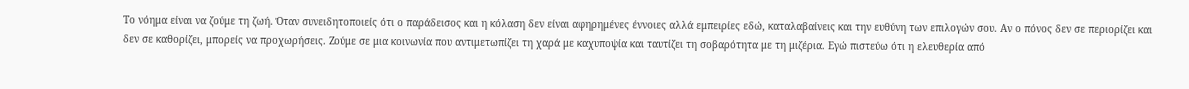Το νόημα είναι να ζούμε τη ζωή. Όταν συνειδητοποιείς ότι ο παράδεισος και η κόλαση δεν είναι αφηρημένες έννοιες αλλά εμπειρίες εδώ, καταλαβαίνεις και την ευθύνη των επιλογών σου. Αν ο πόνος δεν σε περιορίζει και δεν σε καθορίζει, μπορείς να προχωρήσεις. Ζούμε σε μια κοινωνία που αντιμετωπίζει τη χαρά με καχυποψία και ταυτίζει τη σοβαρότητα με τη μιζέρια. Εγώ πιστεύω ότι η ελευθερία από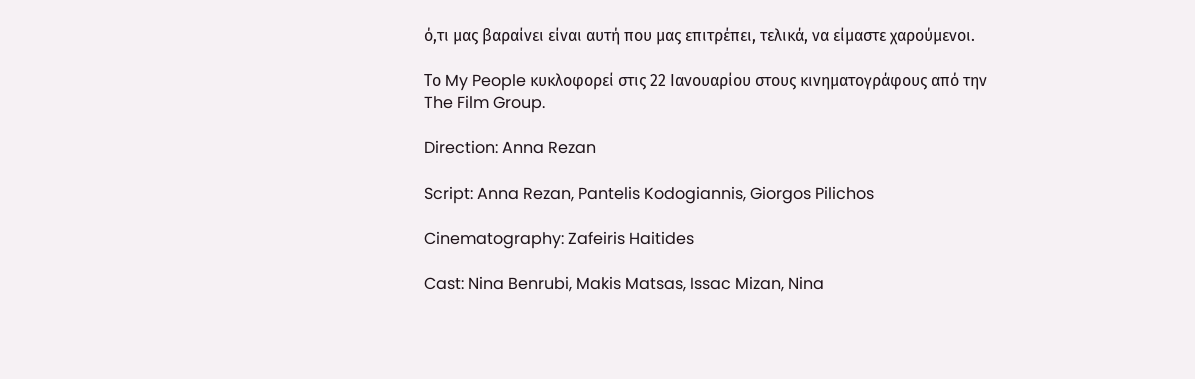ό,τι μας βαραίνει είναι αυτή που μας επιτρέπει, τελικά, να είμαστε χαρούμενοι.

Το My People κυκλοφορεί στις 22 Ιανουαρίου στους κινηματογράφους από την The Film Group.

Direction: Anna Rezan

Script: Anna Rezan, Pantelis Kodogiannis, Giorgos Pilichos

Cinematography: Zafeiris Haitides

Cast: Nina Benrubi, Makis Matsas, Issac Mizan, Nina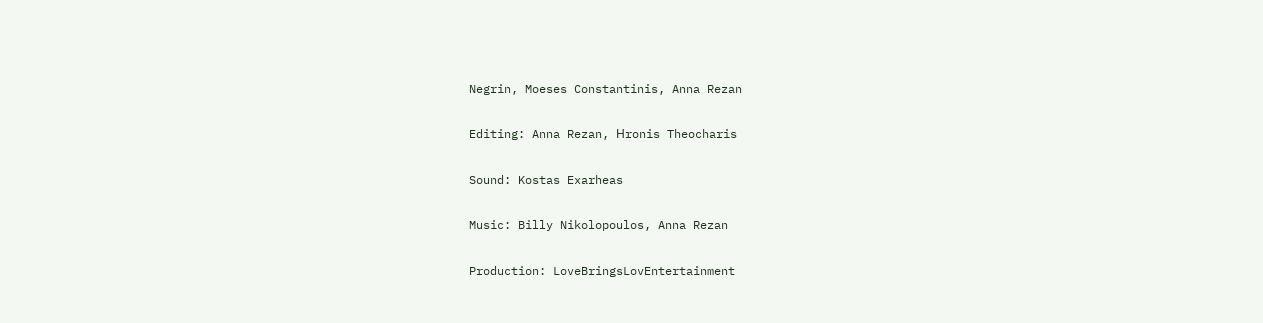Negrin, Moeses Constantinis, Anna Rezan

Editing: Anna Rezan, Ηronis Theocharis

Sound: Kostas Exarheas

Music: Billy Nikolopoulos, Anna Rezan

Production: LoveBringsLovEntertainment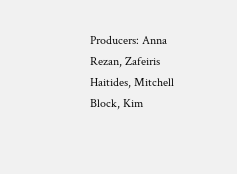Producers: Anna Rezan, Zafeiris Haitides, Mitchell Block, Kim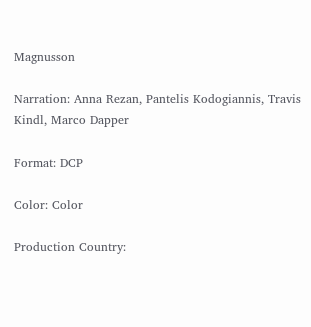Magnusson

Narration: Anna Rezan, Pantelis Kodogiannis, Travis Kindl, Marco Dapper

Format: DCP

Color: Color

Production Country: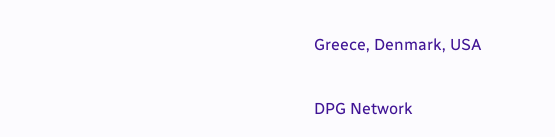Greece, Denmark, USA

DPG Network